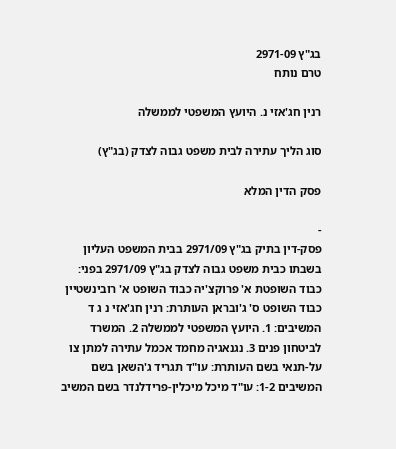בג"ץ 2971-09
טרם נותח

רנין חג'אזי נ. היועץ המשפטי לממשלה

סוג הליך עתירה לבית משפט גבוה לצדק (בג"ץ)

פסק הדין המלא

-
פסק-דין בתיק בג"ץ 2971/09 בבית המשפט העליון בשבתו כבית משפט גבוה לצדק בג"ץ 2971/09 בפני: כבוד השופטת א' פרוקצ'יה כבוד השופט א' רובינשטיין כבוד השופט ס' ג'ובראן העותרת: רנין חג'אזי נ ג ד המשיבים: 1. היועץ המשפטי לממשלה 2. המשרד לביטחון פנים 3. נגנאגיה מחמד אכמל עתירה למתן צו על-תנאי בשם העותרת: עו"ד תגריד ג'השאן בשם המשיבים 1-2: עו"ד מיכל מיכלין-פרידלנדר בשם המשיב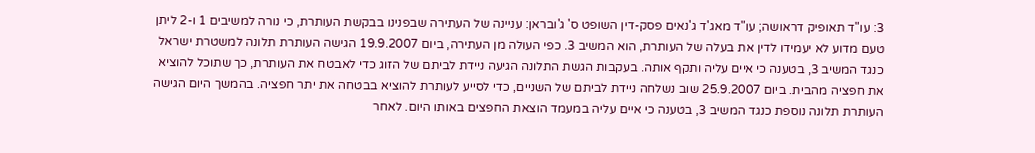3: עו"ד תאופיק דראושה; עו"ד מאג'ד ג'נאים פסק-דין השופט ס' ג'ובראן: עניינה של העתירה שבפנינו בבקשת העותרת, כי נורה למשיבים 1 ו-2 ליתן טעם מדוע לא יעמידו לדין את בעלה של העותרת, הוא המשיב 3. כפי העולה מן העתירה, ביום 19.9.2007 הגישה העותרת תלונה למשטרת ישראל כנגד המשיב 3, בטענה כי איים עליה ותקף אותה. בעקבות הגשת התלונה הגיעה ניידת לביתם של הזוג כדי לאבטח את העותרת, כך שתוכל להוציא את חפציה מהבית. ביום 25.9.2007 שוב נשלחה ניידת לביתם של השניים, כדי לסייע לעותרת להוציא בבטחה את יתר חפציה. בהמשך היום הגישה העותרת תלונה נוספת כנגד המשיב 3, בטענה כי איים עליה במעמד הוצאת החפצים באותו היום. לאחר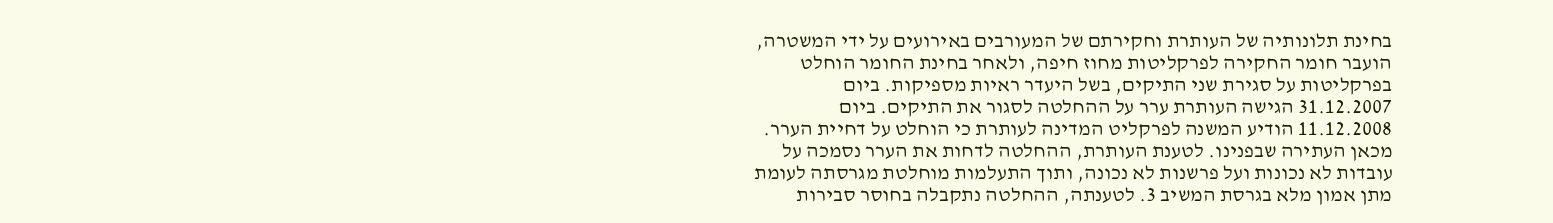בחינת תלונותיה של העותרת וחקירתם של המעורבים באירועים על ידי המשטרה, הועבר חומר החקירה לפרקליטות מחוז חיפה, ולאחר בחינת החומר הוחלט בפרקליטות על סגירת שני התיקים, בשל היעדר ראיות מספיקות. ביום 31.12.2007 הגישה העותרת ערר על ההחלטה לסגור את התיקים. ביום 11.12.2008 הודיע המשנה לפרקליט המדינה לעותרת כי הוחלט על דחיית הערר. מכאן העתירה שבפנינו. לטענת העותרת, ההחלטה לדחות את הערר נסמכה על עובדות לא נכונות ועל פרשנות לא נכונה, ותוך התעלמות מוחלטת מגרסתה לעומת מתן אמון מלא בגרסת המשיב 3. לטענתה, ההחלטה נתקבלה בחוסר סבירות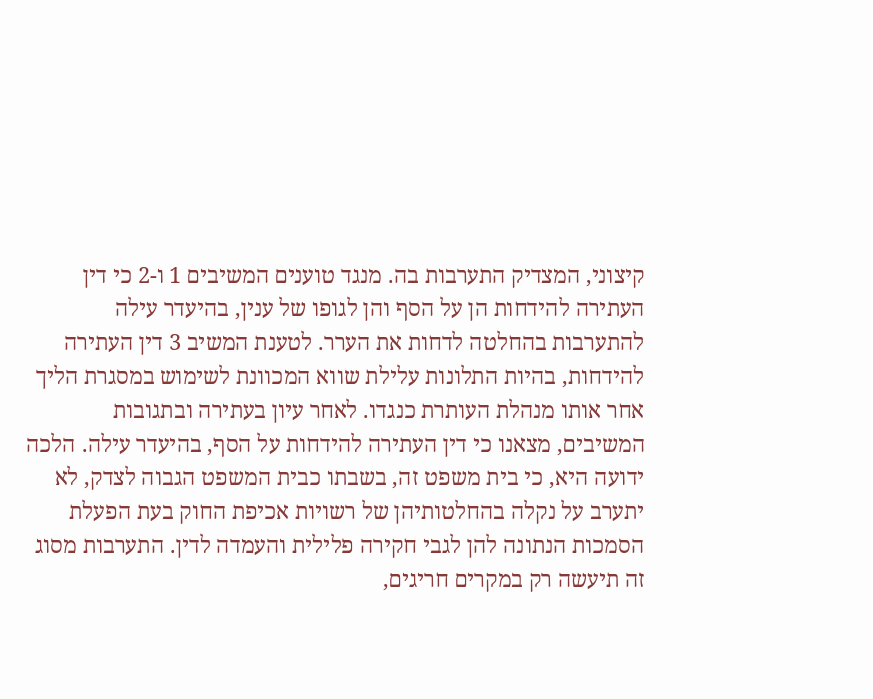קיצוני, המצדיק התערבות בה. מנגד טוענים המשיבים 1 ו-2 כי דין העתירה להידחות הן על הסף והן לגופו של ענין, בהיעדר עילה להתערבות בהחלטה לדחות את הערר. לטענת המשיב 3 דין העתירה להידחות, בהיות התלונות עלילת שווא המכוונת לשימוש במסגרת הליך אחר אותו מנהלת העותרת כנגדו. לאחר עיון בעתירה ובתגובות המשיבים, מצאנו כי דין העתירה להידחות על הסף, בהיעדר עילה. הלכה ידועה היא, כי בית משפט זה, בשבתו כבית המשפט הגבוה לצדק, לא יתערב על נקלה בהחלטותיהן של רשויות אכיפת החוק בעת הפעלת הסמכות הנתונה להן לגבי חקירה פלילית והעמדה לדין. התערבות מסוג זה תיעשה רק במקרים חריגים,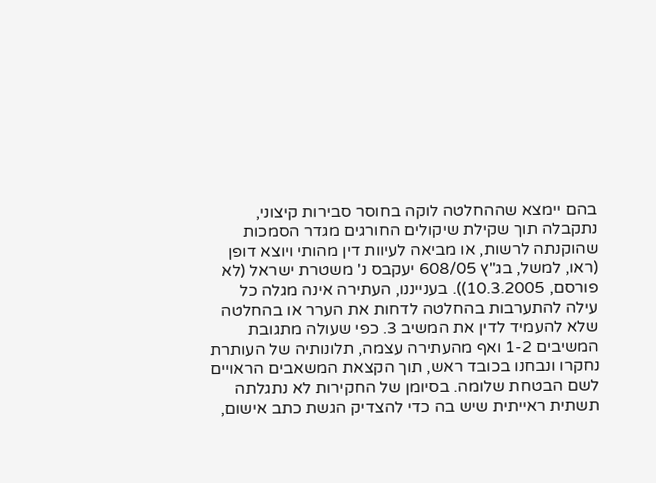בהם יימצא שההחלטה לוקה בחוסר סבירות קיצוני, נתקבלה תוך שקילת שיקולים החורגים מגדר הסמכות שהוקנתה לרשות, או מביאה לעיוות דין מהותי ויוצא דופן (ראו, למשל, בג"ץ 608/05 יעקבס נ' משטרת ישראל (לא פורסם, 10.3.2005)). בענייננו, העתירה אינה מגלה כל עילה להתערבות בהחלטה לדחות את הערר או בהחלטה שלא להעמיד לדין את המשיב 3. כפי שעולה מתגובת המשיבים 1-2 ואף מהעתירה עצמה, תלונותיה של העותרת נחקרו ונבחנו בכובד ראש, תוך הקצאת המשאבים הראויים לשם הבטחת שלומה. בסיומן של החקירות לא נתגלתה תשתית ראייתית שיש בה כדי להצדיק הגשת כתב אישום,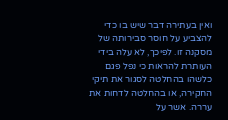ואין בעתירה דבר שיש בו כדי להצביע על חוסר סבירותה של מסקנה זו. לפיכך, לא עלה בידי העותרת להראות כי נפל פגם כלשהו בהחלטה לסגור את תיקי החקירה, או בהחלטה לדחות את עררה. אשר על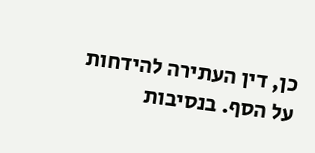כן, דין העתירה להידחות על הסף. בנסיבות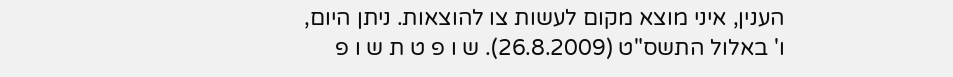הענין, איני מוצא מקום לעשות צו להוצאות. ניתן היום, ו' באלול התשס"ט (26.8.2009). ש ו פ ט ת ש ו פ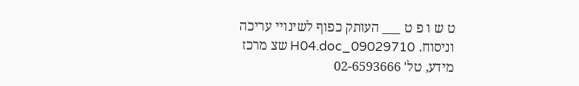ט ש ו פ ט ___ העותק כפוף לשינויי עריכה וניסוח. 09029710_H04.doc שצ מרכז מידע, טל' 02-6593666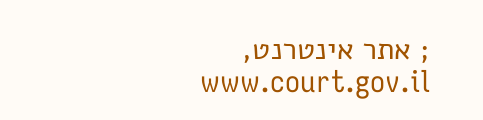; אתר אינטרנט, www.court.gov.il